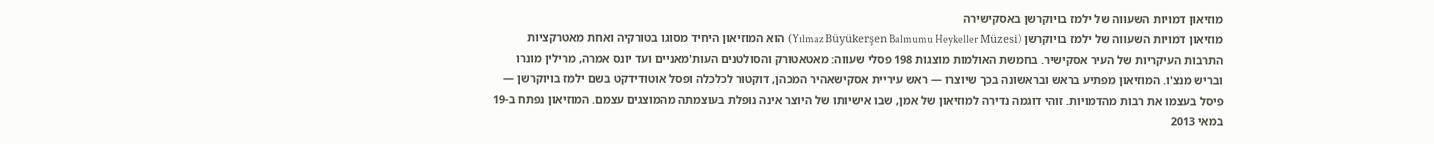מוזיאון דמויות השעווה של ילמז בויוקרשן באסקישירה
מוזיאון דמויות השעווה של ילמז בויוקרשן (Yılmaz Büyükerşen Balmumu Heykeller Müzesi) הוא המוזיאון היחיד מסוגו בטורקיה ואחת מאטרקציות התרבות העיקריות של העיר אסקישיר. בחמשת האולמות מוצגות 198 פסלי שעווה: מאטאטורק והסולטנים העות'מאניים ועד יונס אמרה, מרילין מונרו ובריש מנצ'ו. המוזיאון מפתיע בראש ובראשונה בכך שיוצרו — ראש עיריית אסקישאהיר המכהן, דוקטור לכלכלה ופסל אוטודידקט בשם ילמז בויוקרשן — פיסל בעצמו את רבות מהדמויות. זוהי דוגמה נדירה למוזיאון של אמן, שבו אישיותו של היוצר אינה נופלת בעוצמתה מהמוצגים עצמם. המוזיאון נפתח ב-19 במאי 2013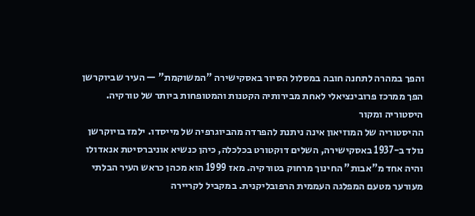והפך במהרה לתחנה חובה במסלול הסיור באסקישירה "המשוקמת" — העיר שביוקרשן הפך ממרכז פרובינציאלי לאחת מבירותיה הקטנות והמטופחות ביותר של טורקיה.
היסטוריה ומקור
ההיסטוריה של המוזיאון אינה ניתנת להפרדה מהביוגרפיה של מייסדו. ילמז בויוקרשן נולד ב-1937 באסקישירה, השלים דוקטורט בכלכלה, כיהן כנשיא אוניברסיטת אנאדולו והיה אחד מ"אבות" החינוך מרחוק בטורקיה. מאז 1999 הוא מכהן כראש העיר הבלתי מעורער מטעם המפלגה העממית הרפובליקנית. במקביל לקריירה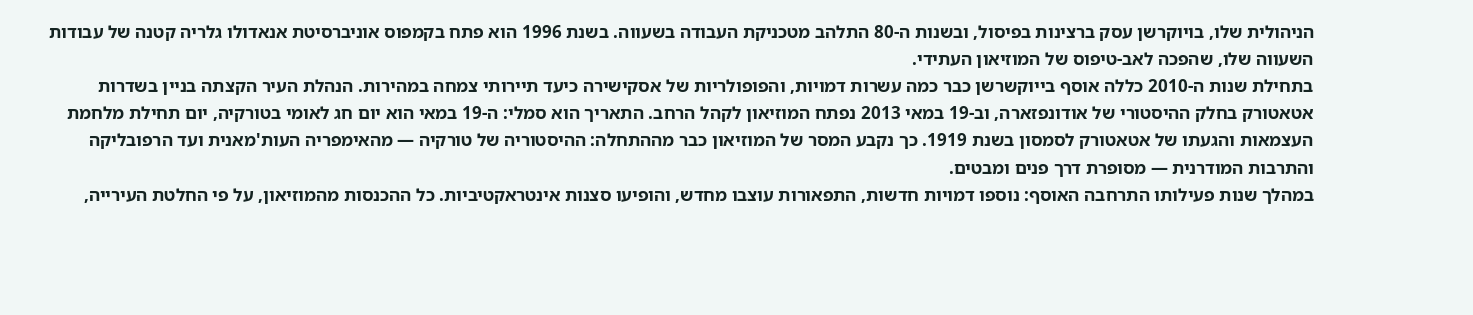הניהולית שלו, בויוקרשן עסק ברצינות בפיסול, ובשנות ה-80 התלהב מטכניקת העבודה בשעווה. בשנת 1996 הוא פתח בקמפוס אוניברסיטת אנאדולו גלריה קטנה של עבודות השעווה שלו, שהפכה לאב-טיפוס של המוזיאון העתידי.
בתחילת שנות ה-2010 כללה אוסף בייוקשרשן כבר כמה עשרות דמויות, והפופולריות של אסקישירה כיעד תיירותי צמחה במהירות. הנהלת העיר הקצתה בניין בשדרות אטאטורק בחלק ההיסטורי של אודונפזארה, וב-19 במאי 2013 נפתח המוזיאון לקהל הרחב. התאריך הוא סמלי: ה-19 במאי הוא יום חג לאומי בטורקיה, יום תחילת מלחמת העצמאות והגעתו של אטאטורק לסמסון בשנת 1919. כך נקבע המסר של המוזיאון כבר מההתחלה: ההיסטוריה של טורקיה — מהאימפריה העות'מאנית ועד הרפובליקה והתרבות המודרנית — מסופרת דרך פנים ומבטים.
במהלך שנות פעילותו התרחבה האוסף: נוספו דמויות חדשות, התפאורות עוצבו מחדש, והופיעו סצנות אינטראקטיביות. כל ההכנסות מהמוזיאון, על פי החלטת העירייה,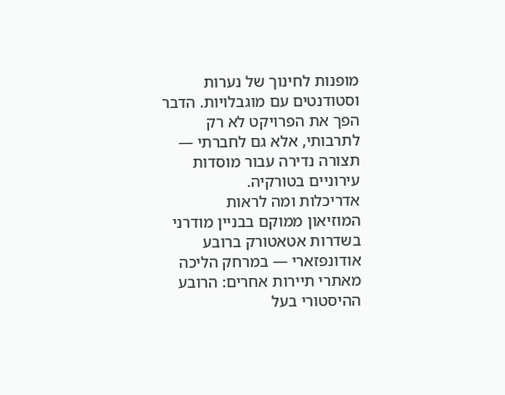מופנות לחינוך של נערות וסטודנטים עם מוגבלויות. הדבר הפך את הפרויקט לא רק לתרבותי, אלא גם לחברתי — תצורה נדירה עבור מוסדות עירוניים בטורקיה.
אדריכלות ומה לראות
המוזיאון ממוקם בבניין מודרני בשדרות אטאטורק ברובע אודונפזארי — במרחק הליכה מאתרי תיירות אחרים: הרובע ההיסטורי בעל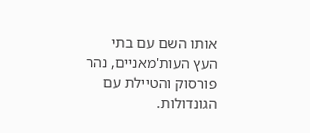אותו השם עם בתי העץ העות'מאניים, נהר פורסוק והטיילת עם הגונדולות.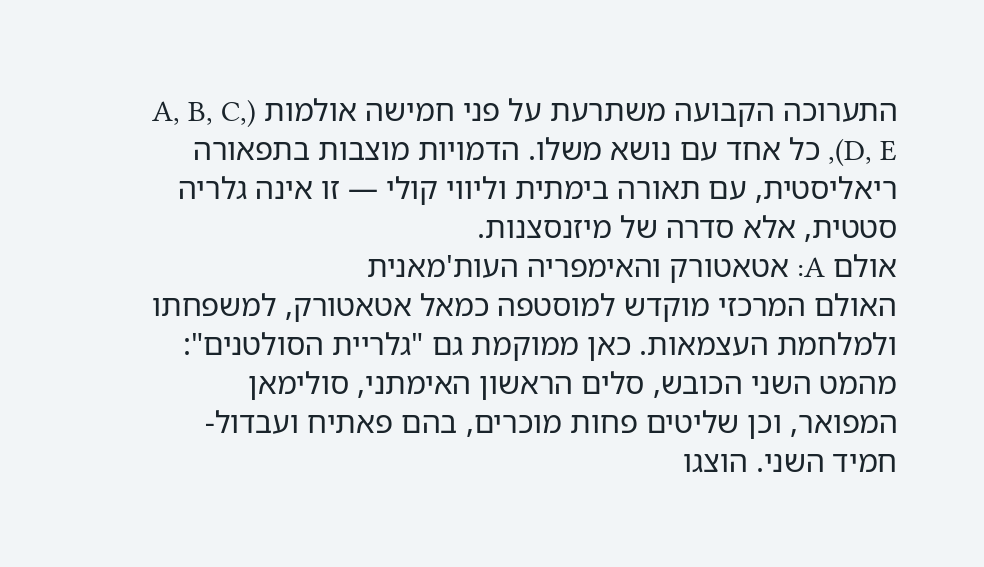התערוכה הקבועה משתרעת על פני חמישה אולמות (A, B, C, D, E), כל אחד עם נושא משלו. הדמויות מוצבות בתפאורה ריאליסטית, עם תאורה בימתית וליווי קולי — זו אינה גלריה סטטית, אלא סדרה של מיזנסצנות.
אולם A: אטאטורק והאימפריה העות'מאנית
האולם המרכזי מוקדש למוסטפה כמאל אטאטורק, למשפחתו ולמלחמת העצמאות. כאן ממוקמת גם "גלריית הסולטנים": מהמט השני הכובש, סלים הראשון האימתני, סולימאן המפואר, וכן שליטים פחות מוכרים, בהם פאתיח ועבדול-חמיד השני. הוצגו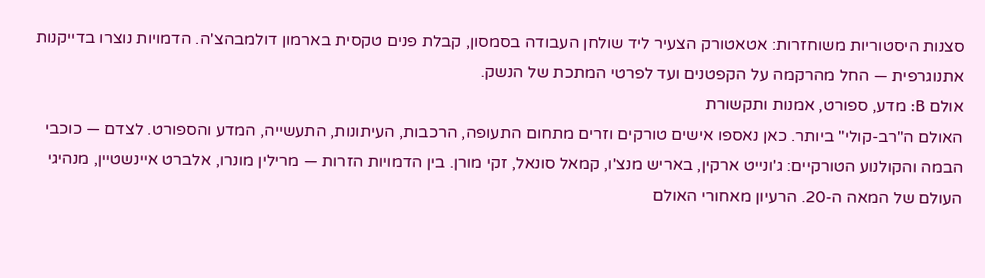סצנות היסטוריות משוחזרות: אטאטורק הצעיר ליד שולחן העבודה בסמסון, קבלת פנים טקסית בארמון דולמבהצ'ה. הדמויות נוצרו בדייקנות אתנוגרפית — החל מהרקמה על הקפטנים ועד לפרטי המתכת של הנשק.
אולם B: מדע, ספורט, אמנות ותקשורת
האולם ה"רב-קולי" ביותר. כאן נאספו אישים טורקים וזרים מתחום התעופה, הרכבות, העיתונות, התעשייה, המדע והספורט. לצדם — כוכבי הבמה והקולנוע הטורקיים: ג'ונייט ארקין, באריש מנצ'ו, קמאל סונאל, זקי מורן. בין הדמויות הזרות — מרילין מונרו, אלברט איינשטיין, מנהיגי העולם של המאה ה-20. הרעיון מאחורי האולם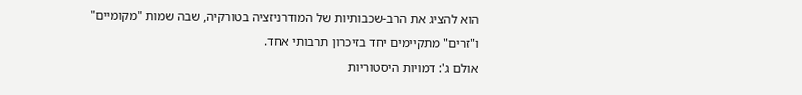הוא להציג את הרב-שכבותיות של המודרניזציה בטורקיה, שבה שמות "מקומיים" ו"זרים" מתקיימים יחד בזיכרון תרבותי אחד.
אולם ג': דמויות היסטוריות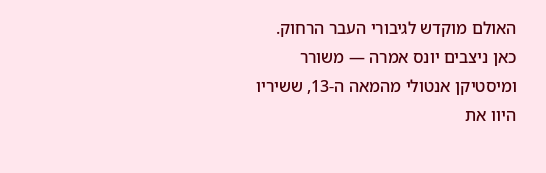האולם מוקדש לגיבורי העבר הרחוק. כאן ניצבים יונס אמרה — משורר ומיסטיקן אנטולי מהמאה ה-13, ששיריו היוו את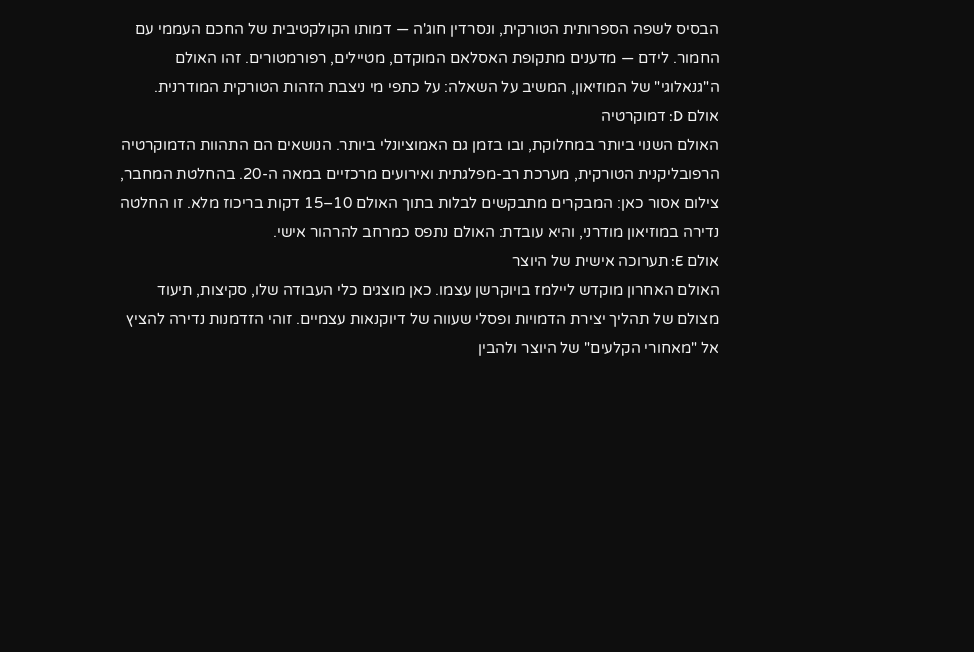הבסיס לשפה הספרותית הטורקית, ונסרדין חוג'ה — דמותו הקולקטיבית של החכם העממי עם החמור. לידם — מדענים מתקופת האסלאם המוקדם, מטיילים, רפורמטורים. זהו האולם ה"גנאלוגי" של המוזיאון, המשיב על השאלה: על כתפי מי ניצבת הזהות הטורקית המודרנית.
אולם D: דמוקרטיה
האולם השנוי ביותר במחלוקת, ובו בזמן גם האמוציונלי ביותר. הנושאים הם התהוות הדמוקרטיה הרפובליקנית הטורקית, מערכת רב-מפלגתית ואירועים מרכזיים במאה ה-20. בהחלטת המחבר, צילום אסור כאן: המבקרים מתבקשים לבלות בתוך האולם 10–15 דקות בריכוז מלא. זו החלטה נדירה במוזיאון מודרני, והיא עובדת: האולם נתפס כמרחב להרהור אישי.
אולם E: תערוכה אישית של היוצר
האולם האחרון מוקדש ליילמז בויוקרשן עצמו. כאן מוצגים כלי העבודה שלו, סקיצות, תיעוד מצולם של תהליך יצירת הדמויות ופסלי שעווה של דיוקנאות עצמיים. זוהי הזדמנות נדירה להציץ אל "מאחורי הקלעים" של היוצר ולהבין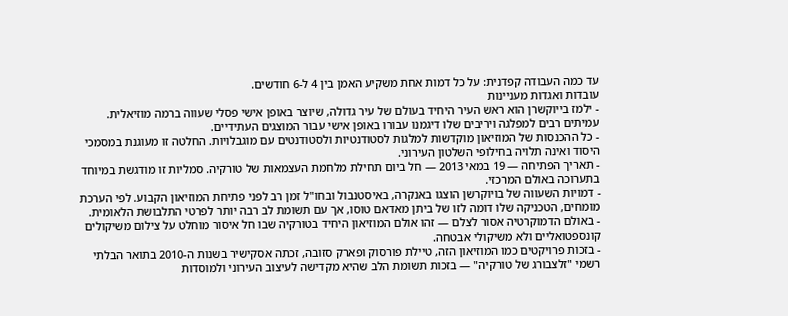עד כמה העבודה קפדנית: על כל דמות אחת משקיע האמן בין 4 ל-6 חודשים.
עובדות ואגדות מעניינות
- ילמז בייוקשרן הוא ראש העיר היחיד בעולם של עיר גדולה, שיוצר באופן אישי פסלי שעווה ברמה מוזיאלית. עמיתים רבים למפלגה ויריבים שלו דיגמנו עבורו באופן אישי עבור המוצגים העתידיים.
- כל ההכנסות של המוזיאון מוקדשות למלגות לסטודנטיות ולסטודנטים עם מוגבלויות. החלטה זו מעוגנת במסמכי היסוד ואינה תלויה בחילופי השלטון העירוני.
- תאריך הפתיחה — 19 במאי 2013 — חל ביום תחילת מלחמת העצמאות של טורקיה. סמליות זו מודגשת במיוחד בתערוכה באולם המרכזי.
- דמויות השעווה של בויוקרשן הוצגו באנקרה, באיסטנבול ובחו"ל זמן רב לפני פתיחת המוזיאון הקבוע. לפי הערכת מומחים, הטכניקה שלו דומה לזו של ביתן מאדאם טוסו, אך עם תשומת לב רבה יותר לפרטי התלבושת הלאומית.
- באולם הדמוקרטיה אסור לצלם — זהו אולם המוזיאון היחיד בטורקיה שבו חל איסור מוחלט על צילום משיקולים קונספטואליים ולא משיקולי אבטחה.
- בזכות פרויקטים כמו המוזיאון הזה, טיילת פורסוק ופארק סזובה, זכתה אסקישיר בשנות ה-2010 בתואר הבלתי רשמי "זלצבורג של טורקיה" — בזכות תשומת הלב שהיא מקדישה לעיצוב העירוני ולמוסדות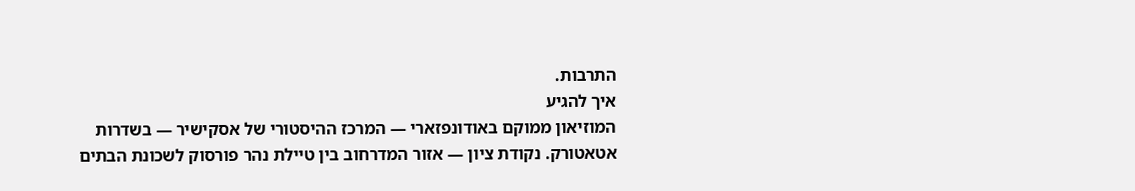התרבות.
איך להגיע
המוזיאון ממוקם באודונפזארי — המרכז ההיסטורי של אסקישיר — בשדרות אטאטורק. נקודת ציון — אזור המדרחוב בין טיילת נהר פורסוק לשכונת הבתים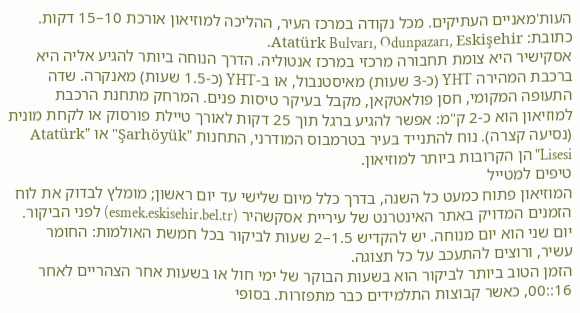העות'מאניים העתיקים. מכל נקודה במרכז העיר, ההליכה למוזיאון אורכת 10–15 דקות. כתובת: Atatürk Bulvarı, Odunpazarı, Eskişehir.
אסקישיר היא צומת תחבורה מרכזי במרכז אנטוליה. הדרך הנוחה ביותר להגיע אליה היא ברכבת המהירה YHT (כ-3 שעות) מאיסטנבול, או ב-YHT (כ-1.5 שעות) מאנקרה. שדה התעופה המקומי, חסן פולאטקאן, מקבל בעיקר טיסות פנים. המרחק מתחנת הרכבת למוזיאון הוא כ-2 ק"מ: אפשר להגיע ברגל תוך 25 דקות לאורך טיילת פורסוק או לקחת מונית (נסיעה קצרה). נוח להתנייד בעיר בטרמבוס המודרני, התחנות "Şarhöyük" או "Atatürk Lisesi" הן הקרובות ביותר למוזיאון.
טיפים למטייל
המוזיאון פתוח כמעט כל השנה, בדרך כלל מיום שלישי עד יום ראשון; מומלץ לבדוק את לוח הזמנים המדויק באתר האינטרנט של עיריית אסקשהיר (esmek.eskisehir.bel.tr) לפני הביקור. יום שני הוא יום מנוחה. יש להקדיש 1.5–2 שעות לביקור בכל חמשת האולמות: החומר עשיר, ורוצים להתעכב על כל תצוגה.
הזמן הטוב ביותר לביקור הוא בשעות הבוקר של ימי חול או בשעות אחר הצהריים לאחר 16::00, כאשר קבוצות התלמידים כבר מתפזרות. בסופי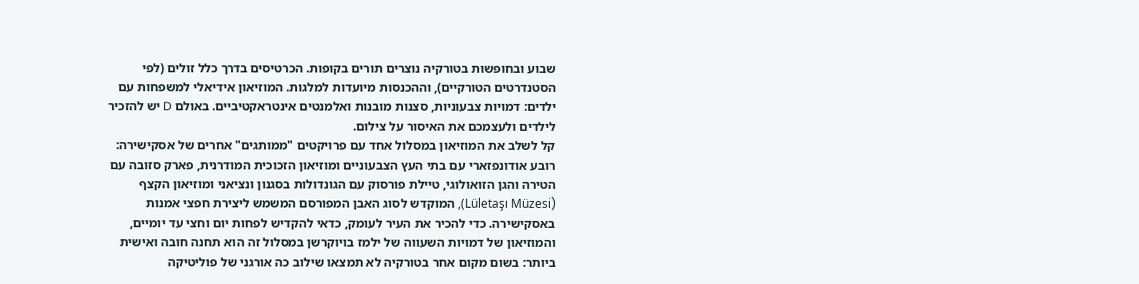שבוע ובחופשות בטורקיה נוצרים תורים בקופות. הכרטיסים בדרך כלל זולים (לפי הסטנדרטים הטורקיים), וההכנסות מיועדות למלגות. המוזיאון אידיאלי למשפחות עם ילדים: דמויות צבעוניות, סצנות מובנות ואלמנטים אינטראקטיביים. באולם D יש להזכיר לילדים ולעצמכם את האיסור על צילום.
קל לשלב את המוזיאון במסלול אחד עם פרויקטים "ממותגים" אחרים של אסקישירה: רובע אודונפזארי עם בתי העץ הצבעוניים ומוזיאון הזכוכית המודרנית, פארק סזובה עם הטירה והגן הזואולוגי, טיילת פורסוק עם הגונדולות בסגנון ונציאני ומוזיאון הקצף (Lületaşı Müzesi), המוקדש לסוג האבן המפורסם המשמש ליצירת חפצי אמנות באסקישירה. כדי להכיר את העיר לעומק, כדאי להקדיש לפחות יום וחצי עד יומיים, והמוזיאון של דמויות השעווה של ילמז בויוקרשן במסלול זה הוא תחנה חובה ואישית ביותר: בשום מקום אחר בטורקיה לא תמצאו שילוב כה אורגני של פוליטיקה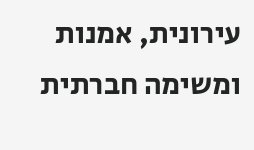עירונית, אמנות ומשימה חברתית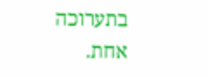בתערוכה אחת.